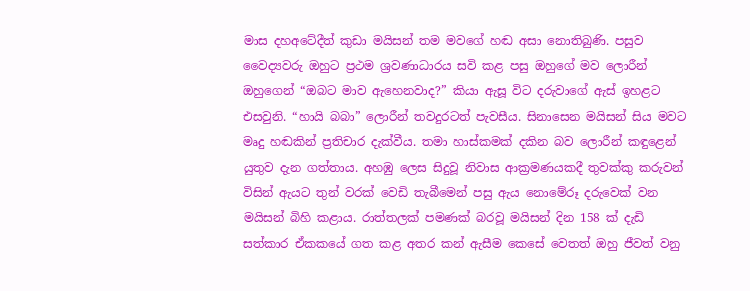මාස දහඅටේදීත් කුඩා මයිසන් තම මවගේ හඬ අසා නොතිබුණි. පසුව වෛද්‍යවරු ඔහුට ප්‍රථම ශ්‍රවණාධාරය සවි කළ පසු ඔහුගේ මව ලොරීන් ඔහුගෙන් “ඔබට මාව ඇහෙනවාද?” කියා ඇසූ විට දරුවාගේ ඇස් ඉහළට එසවුනි. “හායි බබා” ලොරීන් තවදුරටත් පැවසීය. සිනාසෙන මයිසන් සිය මවට මෘදු හඬකින් ප්‍රතිචාර දැක්වීය. තමා හාස්කමක් දකින බව ලොරීන් කඳුළෙන් යුතුව දැන ගත්තාය. අහඹු ලෙස සිදුවූ නිවාස ආක්‍රමණයකදී තුවක්කු කරුවන් විසින් ඇයට තුන් වරක් වෙඩි තැබීමෙන් පසු ඇය නොමේරූ දරුවෙක් වන මයිසන් බිහි කළාය. රාත්තලක් පමණක් බරවූ මයිසන් දින 158 ක් දැඩි සත්කාර ඒකකයේ ගත කළ අතර කන් ඇසීම කෙසේ වෙතත් ඔහු ජීවත් වනු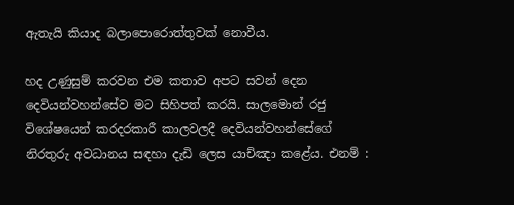ඇතැයි කියාද බලාපොරොත්තුවක් නොවීය.

හද උණුසුම් කරවන එම කතාව අපට සවන් දෙන දෙවියන්වහන්සේව මට සිහිපත් කරයි. සාලමොන් රජු විශේෂයෙන් කරදරකාරී කාලවලදී දෙවියන්වහන්සේගේ නිරතුරු අවධානය සඳහා දැඩි ලෙස යාච්ඤා කළේය. එනම් :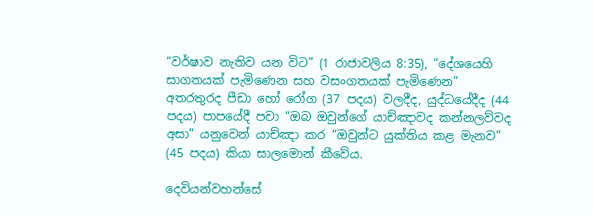“වර්ෂාව නැතිව යන විට” (1 රාජාවලිය 8:35), “දේශයෙහි සාගතයක් පැමිණෙන සහ වසංගතයක් පැමිණෙන” අතරතුරද පීඩා හෝ රෝග (37 පදය) වලදීද, යුද්ධයේදීද (44 පදය) පාපයේදී පවා “ඔබ ඔවුන්ගේ යාච්ඤාවද කන්නලව්වද අසා” යනුවෙන් යාච්ඤා කර “ඔවුන්ට යුක්තිය කළ මැනව” (45 පදය) කියා සාලමොන් කීවේය.

දෙවියන්වහන්සේ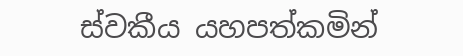ස්වකීය යහපත්කමින්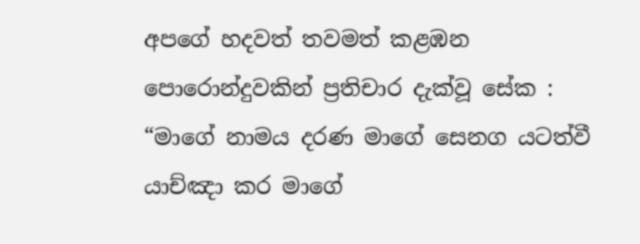අපගේ හදවත් තවමත් කළඹන පොරොන්දුවකින් ප්‍රතිචාර දැක්වූ සේක : “මාගේ නාමය දරණ මාගේ සෙනග යටත්වී යාච්ඤා කර මාගේ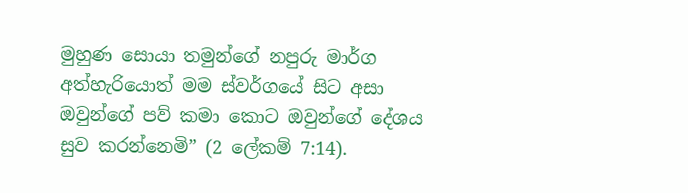මුහුණ සොයා තමුන්ගේ නපුරු මාර්ග අත්හැරියොත් මම ස්වර්ගයේ සිට අසා ඔවුන්ගේ පව් කමා කොට ඔවුන්ගේ දේශය සුව කරන්නෙමි” (2 ලේකම් 7:14).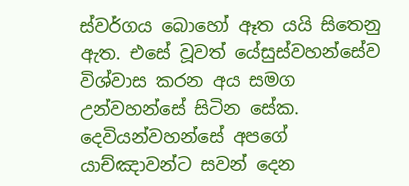ස්වර්ගය බොහෝ ඈත යයි සිතෙනු ඇත. එසේ වූවත් යේසුස්වහන්සේව විශ්වාස කරන අය සමග උන්වහන්සේ සිටින සේක. දෙවියන්වහන්සේ අපගේ යාච්ඤාවන්ට සවන් දෙන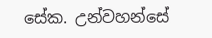සේක. උන්වහන්සේ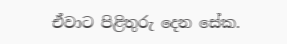ඒවාට පිළිතුරු දෙන සේක.